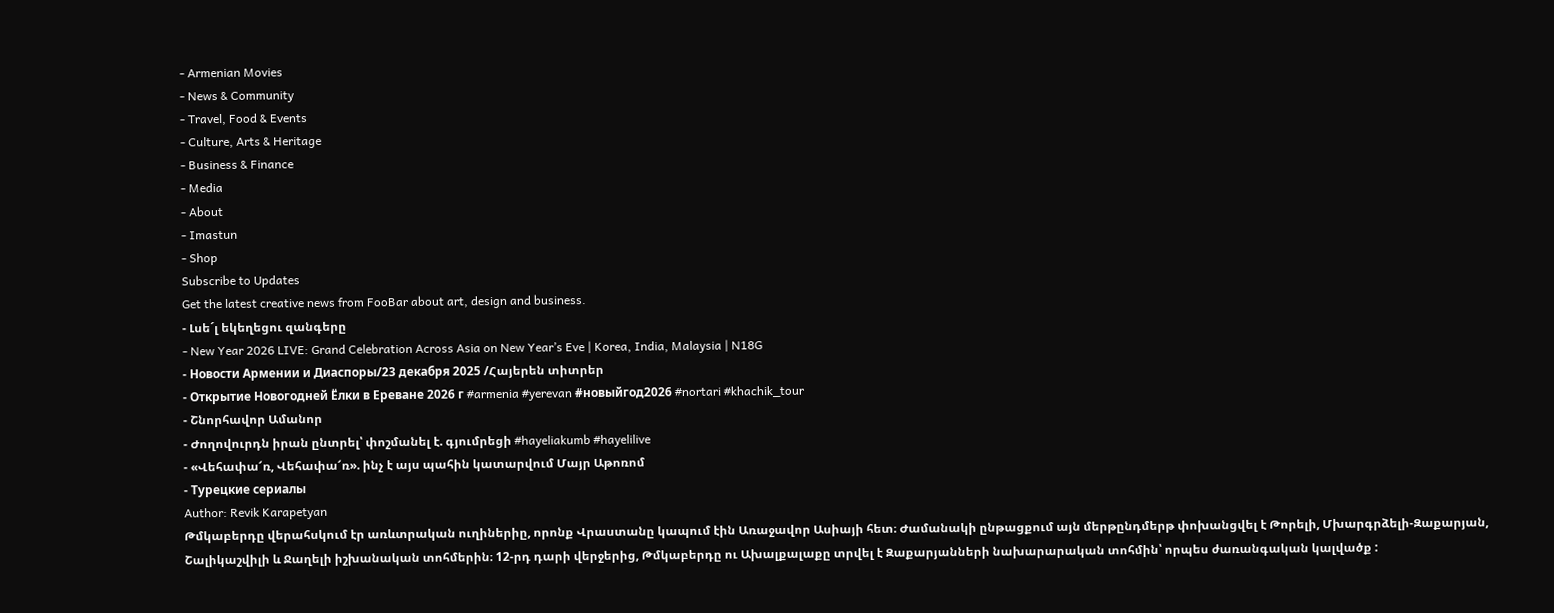- Armenian Movies
- News & Community
- Travel, Food & Events
- Culture, Arts & Heritage
- Business & Finance
- Media
- About
- Imastun
- Shop
Subscribe to Updates
Get the latest creative news from FooBar about art, design and business.
- Լսե´լ եկեղեցու զանգերը
- New Year 2026 LIVE: Grand Celebration Across Asia on New Year’s Eve | Korea, India, Malaysia | N18G
- Новости Армении и Диаспоры/23 декабря 2025 /Հայերեն տիտրեր
- Открытие Новогодней Ёлки в Ереване 2026 г #armenia #yerevan #новыйгод2026 #nortari #khachik_tour
- Շնորհավոր Ամանոր
- Ժողովուրդն իրան ընտրել՝ փոշմանել է. գյումրեցի #hayeliakumb #hayelilive
- «Վեհափա՜ռ, Վեհափա՜ռ». ինչ է այս պահին կատարվում Մայր Աթոռոմ
- Турецкие сериалы
Author: Revik Karapetyan
Թմկաբերդը վերահսկում էր առևտրական ուղիներիը, որոնք Վրաստանը կապում էին Առաջավոր Ասիայի հետ։ Ժամանակի ընթացքում այն մերթընդմերթ փոխանցվել է Թորելի, Մխարգրձելի-Զաքարյան, Շալիկաշվիլի և Ջաղելի իշխանական տոհմերին։ 12-րդ դարի վերջերից, Թմկաբերդը ու Ախալքալաքը տրվել է Զաքարյանների նախարարական տոհմին՝ որպես ժառանգական կալվածք :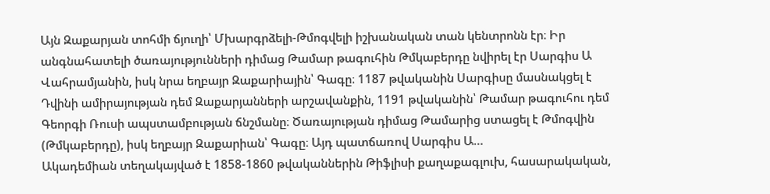Այն Զաքարյան տոհմի ճյուղի՝ Մխարգրձելի-Թմոգվելի իշխանական տան կենտրոնն էր։ Իր անգնահատելի ծառայությունների դիմաց Թամար թագուհին Թմկաբերդը նվիրել էր Սարգիս Ա Վահրամյանին, իսկ նրա եղբայր Զաքարիային՝ Գագը։ 1187 թվականին Սարգիսը մասնակցել է Դվինի ամիրայության դեմ Զաքարյանների արշավանքին, 1191 թվականին՝ Թամար թագուհու դեմ Գեորգի Ռուսի ապստամբության ճնշմանը։ Ծառայության դիմաց Թամարից ստացել է Թմոգվին (Թմկաբերդը), իսկ եղբայր Զաքարիան՝ Գագը։ Այդ պատճառով Սարգիս Ա…
Ակադեմիան տեղակայված է 1858-1860 թվականներին Թիֆլիսի քաղաքագլուխ, հասարակական,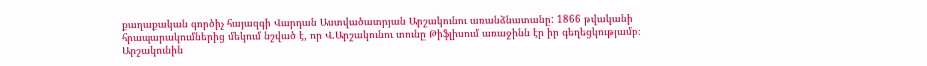քաղաքական գործիչ հայազգի Վարդան Աստվածատրյան Արշակունու առանձնատանը: 1866 թվականի հրապարակումներից մեկում նշված է, որ Վ.Արշակունու տունը Թիֆլիսում առաջինն էր իր գեղեցկությամբ։ Արշակունին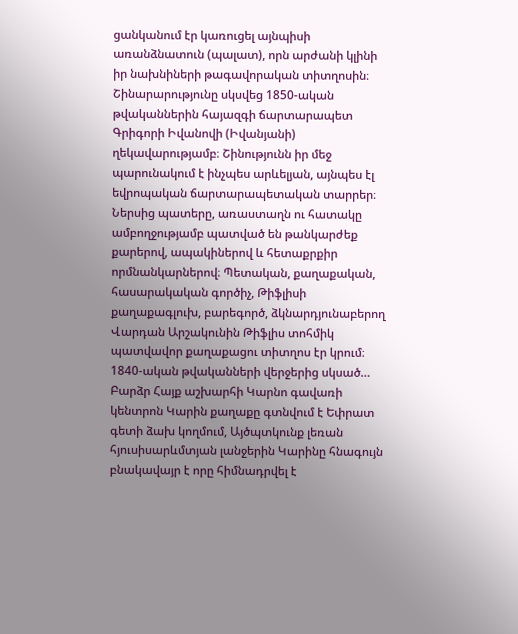ցանկանում էր կառուցել այնպիսի առանձնատուն (պալատ), որն արժանի կլինի իր նախնիների թագավորական տիտղոսին։ Շինարարությունը սկսվեց 1850-ական թվականներին հայազգի ճարտարապետ Գրիգորի Իվանովի (Իվանյանի) ղեկավարությամբ։ Շինությունն իր մեջ պարունակում է ինչպես արևելյան, այնպես էլ եվրոպական ճարտարապետական տարրեր։ Ներսից պատերը, առաստաղն ու հատակը ամբողջությամբ պատված են թանկարժեք քարերով, ապակիներով և հետաքրքիր որմնանկարներով։ Պետական, քաղաքական, հասարակական գործիչ, Թիֆլիսի քաղաքագլուխ, բարեգործ, ձկնարդյունաբերող Վարդան Արշակունին Թիֆլիս տոհմիկ պատվավոր քաղաքացու տիտղոս էր կրում։ 1840-ական թվականների վերջերից սկսած…
Բարձր Հայք աշխարհի Կարնո գավառի կենտրոն Կարին քաղաքը գտնվում է Եփրատ գետի ձախ կողմում, Այծպտկունք լեռան հյուսիսարևմտյան լանջերին Կարինը հնագույն բնակավայր է որը հիմնադրվել է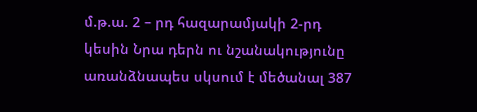մ.թ.ա. 2 – րդ հազարամյակի 2-րդ կեսին Նրա դերն ու նշանակությունը առանձնապես սկսում է մեծանալ 387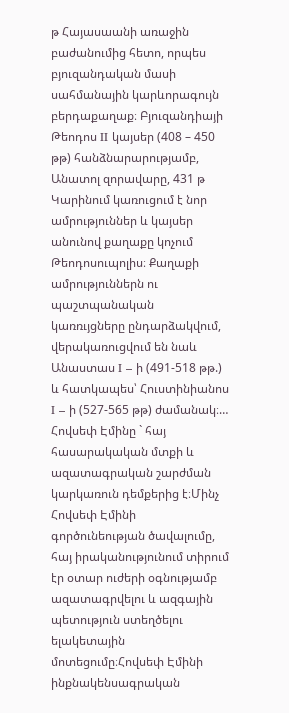թ Հայասաանի առաջին բաժանումից հետո, որպես բյուզանդական մասի սահմանային կարևորագույն բերդաքաղաք։ Բյուզանդիայի Թեոդոս II կայսեր (408 – 450 թթ) հանձնարարությամբ, Անատոլ զորավարը, 431 թ Կարինում կառուցում է նոր ամրություններ և կայսեր անունով քաղաքը կոչում Թեոդոսուպոլիս։ Քաղաքի ամրություններն ու պաշտպանական կառռւյցները ընդարձակվում, վերակառուցվում են նաև Անաստաս I – ի (491-518 թթ.) և հատկապես՝ Հուստինիանոս I – ի (527-565 թթ) ժամանակ։…
Հովսեփ Էմինը ` հայ հասարակական մտքի և ազատագրական շարժման կարկառուն դեմքերից է։Մինչ Հովսեփ Էմինի գործունեության ծավալումը, հայ իրականությունում տիրում էր օտար ուժերի օգնությամբ ազատագրվելու և ազգային պետություն ստեղծելու ելակետային մոտեցումը։Հովսեփ Էմինի ինքնակենսագրական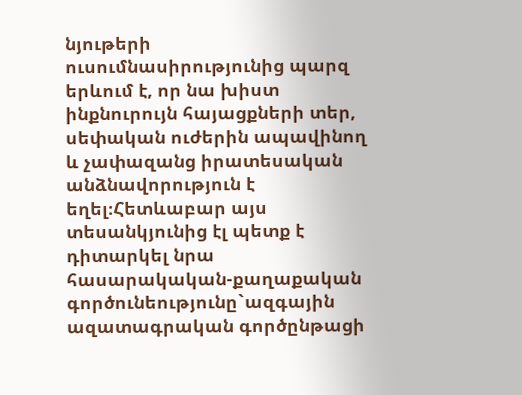նյութերի ուսումնասիրությունից պարզ երևում է, որ նա խիստ ինքնուրույն հայացքների տեր, սեփական ուժերին ապավինող և չափազանց իրատեսական անձնավորություն է եղել։Հետևաբար այս տեսանկյունից էլ պետք է դիտարկել նրա հասարակական-քաղաքական գործունեությունը`ազգային ազատագրական գործընթացի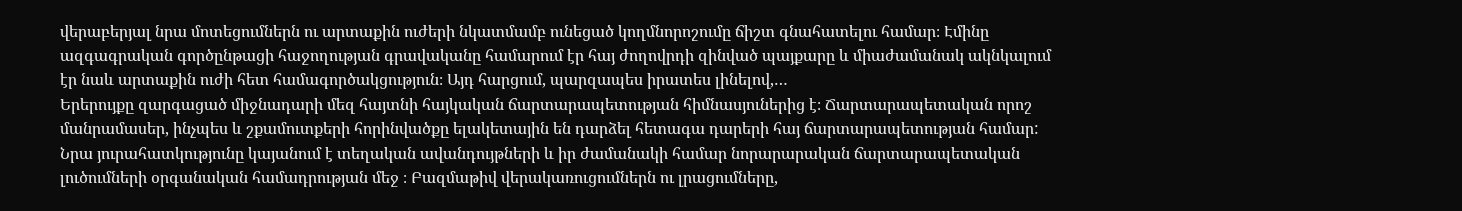վերաբերյալ նրա մոտեցումներն ու արտաքին ուժերի նկատմամբ ունեցած կողմնորոշումը ճիշտ գնահատելու համար։ Էմինը ազգագրական գործընթացի հաջողության գրավականը համարում էր հայ ժողովրդի զինված պայքարը և միաժամանակ ակնկալում էր նաև արտաքին ուժի հետ համագործակցություն։ Այդ հարցում, պարզապես իրատես լինելով,…
Երերույքը զարգացած միջնադարի մեզ հայտնի հայկական ճարտարապետության հիմնասյուներից է։ Ճարտարապետական որոշ մանրամասեր, ինչպես և շքամուտքերի հորինվածքը ելակետային են դարձել հետագա դարերի հայ ճարտարապետության համար: Նրա յուրահատկությունը կայանում է տեղական ավանդույթների և իր ժամանակի համար նորարարական ճարտարապետական լուծումների օրգանական համադրության մեջ ։ Բազմաթիվ վերակառուցումներն ու լրացումները,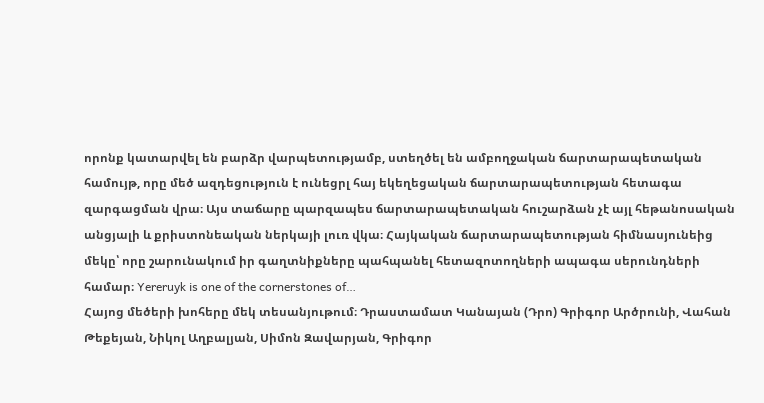որոնք կատարվել են բարձր վարպետությամբ, ստեղծել են ամբողջական ճարտարապետական համույթ, որը մեծ ազդեցություն է ունեցրլ հայ եկեղեցական ճարտարապետության հետագա զարգացման վրա։ Այս տաճարը պարզապես ճարտարապետական հուշարձան չէ այլ հեթանոսական անցյալի և քրիստոնեական ներկայի լուռ վկա։ Հայկական ճարտարապետության հիմնասյունեից մեկը՝ որը շարունակում իր գաղտնիքները պահպանել հետազոտողների ապագա սերունդների համար։ Yereruyk is one of the cornerstones of…
Հայոց մեծերի խոհերը մեկ տեսանյութում։ Դրաստամատ Կանայան (Դրո) Գրիգոր Արծրունի, Վահան Թեքեյան, Նիկոլ Աղբալյան, Սիմոն Զավարյան, Գրիգոր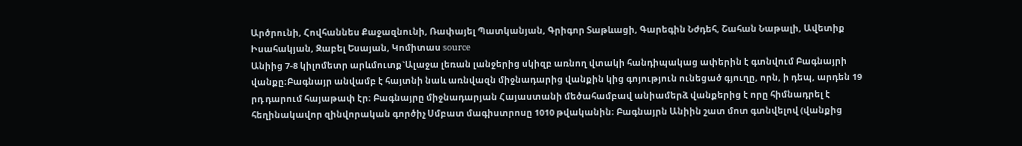Արծրունի, Հովհաննես Քաջազնունի, Ռափայել Պատկանյան, Գրիգոր Տաթևացի, Գարեգին Նժդեհ, Շահան Նաթալի, Ավետիք Իսահակյան, Զաբել Եսայան, Կոմիտաս source
Անիից 7-8 կիլոմետր արևմուտք`Ալաջա լեռան լանջերից սկիզբ առնող վտակի հանդիպակաց ափերին է գտնվում Բագնայրի վանքը։Բագնայր անվամբ է հայտնի նաև առնվազն միջնադարից վանքին կից գոյություն ունեցած գյուղը, որն, ի դեպ, արդեն 19 րդ դարում հայաթափ էր։ Բագնայրը միջնադարյան Հայաստանի մեծահամբավ անիամերձ վանքերից է որը հիմնադրել է հեղինակավոր զինվորական գործիչ Սմբատ մագիստրոսը 1010 թվականին։ Բագնայրն Անիին շատ մոտ գտնվելով (վանքից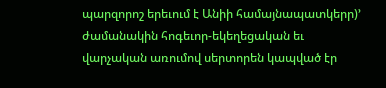պարզորոշ երեւում է Անիի համայնապատկերր)’ ժամանակին հոգեւոր-եկեղեցական եւ վարչական առումով սերտորեն կապված էր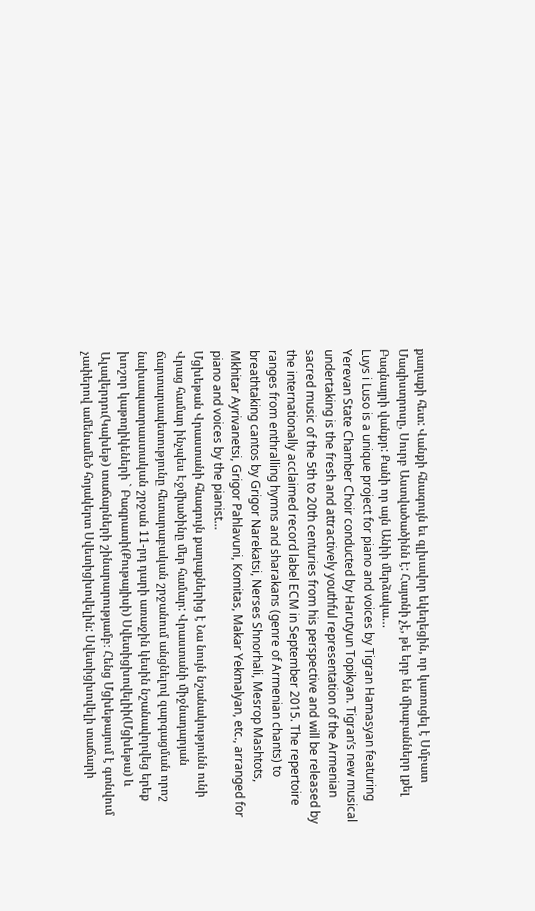քաղաքի հետ: Վանքի հնագույն եւ գլխավոր եկեղեցին, որ կառուցել է Սմբատ Մագիստրոսը, Սուրբ Աստվածածինն է: Հայտնի չէ, թե երբ են միաբաններր լքել Բագնայրի վանքր: Քանի որ այն Անիի մերձակա…
Luys i Luso is a unique project for piano and voices by Tigran Hamasyan featuring Yerevan State Chamber Choir conducted by Harutyun Topikyan. Tigran’s new musical undertaking is the fresh and attractively youthful representation of the Armenian sacred music of the 5th to 20th centuries from his perspective and will be released by the internationally acclaimed record label ECM in September 2015. The repertoire ranges from enthralling hymns and sharakans (genre of Armenian chants) to breathtaking cantos by Grigor Narekatsi, Nerses Shnorhali, Mesrop Mashtots, Mkhitar Ayrivanetsi, Grigor Pahlavuni, Komitas, Makar Yekmalyan, etc., arranged for piano and voices by the pianist…
Մցխեթան Վրաստանի հնագույն քաղաքներից է Նա նույն նշանակությունն ունի Վրաց համար ինչպես Էջմիածինը մեր համար: Վրաստանի միջնադարյան ճարտարապետությունը հետարաբական շրջանում անցնելով զարգացման որոշ նախապատրաստական շրջան 11-րդ դարի առաջին կեսին նշանավորվեց երեք խոշոր կաթողիկեների ` Բագրատի(Քութայիսի) Սվետիցխովելիի(Մցխեթա) և Ալավերդու(Կախեթ) տաճարների շինարարությամբ։ Հենց Մցխեթայում է գտնվում չափերով ամենամեծ հոյակերտ Սվետիցխովելին: Սվետիցխովելի տաճարի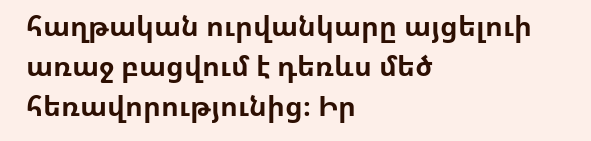հաղթական ուրվանկարը այցելուի առաջ բացվում է դեռևս մեծ հեռավորությունից։ Իր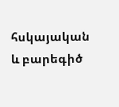հսկայական և բարեգիծ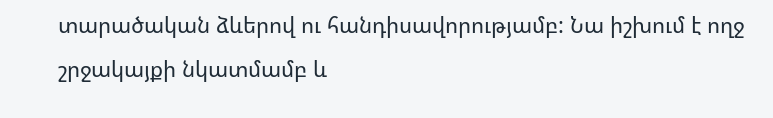տարածական ձևերով ու հանդիսավորությամբ: Նա իշխում է ողջ շրջակայքի նկատմամբ և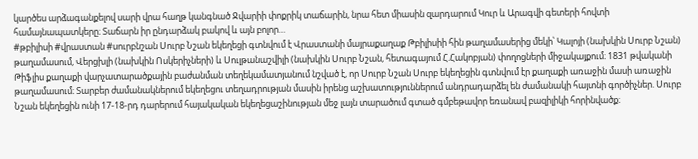կարծես արձագանքելով սարի վրա հաղթ կանգնած Ջվարիի փոքրիկ տաճարին, նրա հետ միասին զարդարում Կուր և Արագվի գետերի հովտի համայնապատկերը։ Տաճարն իր ընդարձակ բակով և այն բոլոր…
#թբիլիսի #վրաստան #սուրբնշան Սուրբ Նշան եկեղեցի գտնվում է Վրաստանի մայրաքաղաք Թբիլիսիի հին թաղամասերից մեկի՝ Կալոյի (նախկին Սուրբ Նշան) թաղամասում, Վերցխլի (նախկին Ոսկերիչների) և Սուլթանաշվիլի (նախկին Սուրբ Նշան, հետագայում Հ.Հակոբյան) փողոցների միջակայքում։ 1831 թվականի Թիֆլիս քաղաքի վարչատարածքային բաժանման տեղեկամատյանում նշված է, որ Սուրբ Նշան Սուրբ եկեղեցին գտնվում էր քաղաքի առաջին մասի առաջին թաղամասում։ Տարբեր ժամանակներում եկեղեցու տեղադրության մասին իրենց աշխատություններում անդրադարձել են ժամանակի հայտնի գործիչներ. Սուրբ Նշան եկեղեցին ունի 17-18-րդ դարերում հայակական եկեղեցաշինության մեջ լայն տարածում գտած գմբեթավոր եռանավ բազիլիկի հորինվածք։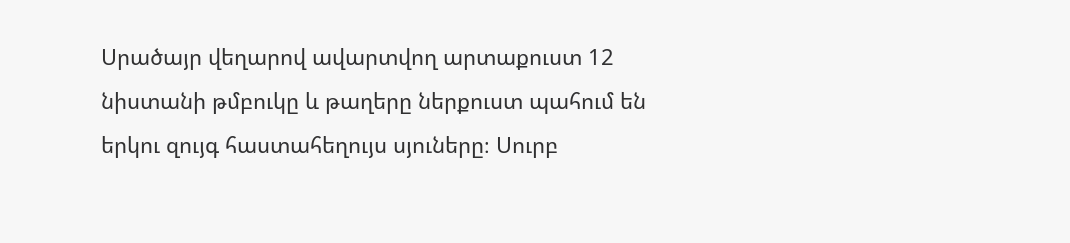Սրածայր վեղարով ավարտվող արտաքուստ 12 նիստանի թմբուկը և թաղերը ներքուստ պահում են երկու զույգ հաստահեղույս սյուները։ Սուրբ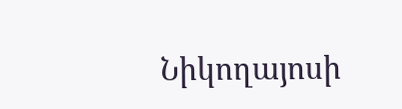Նիկողայոսի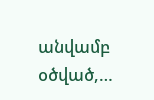անվամբ օծված,…